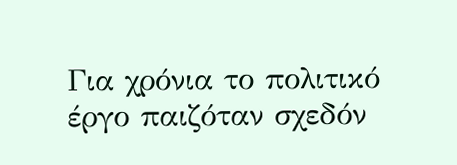Για χρόνια το πολιτικό έργο παιζόταν σχεδόν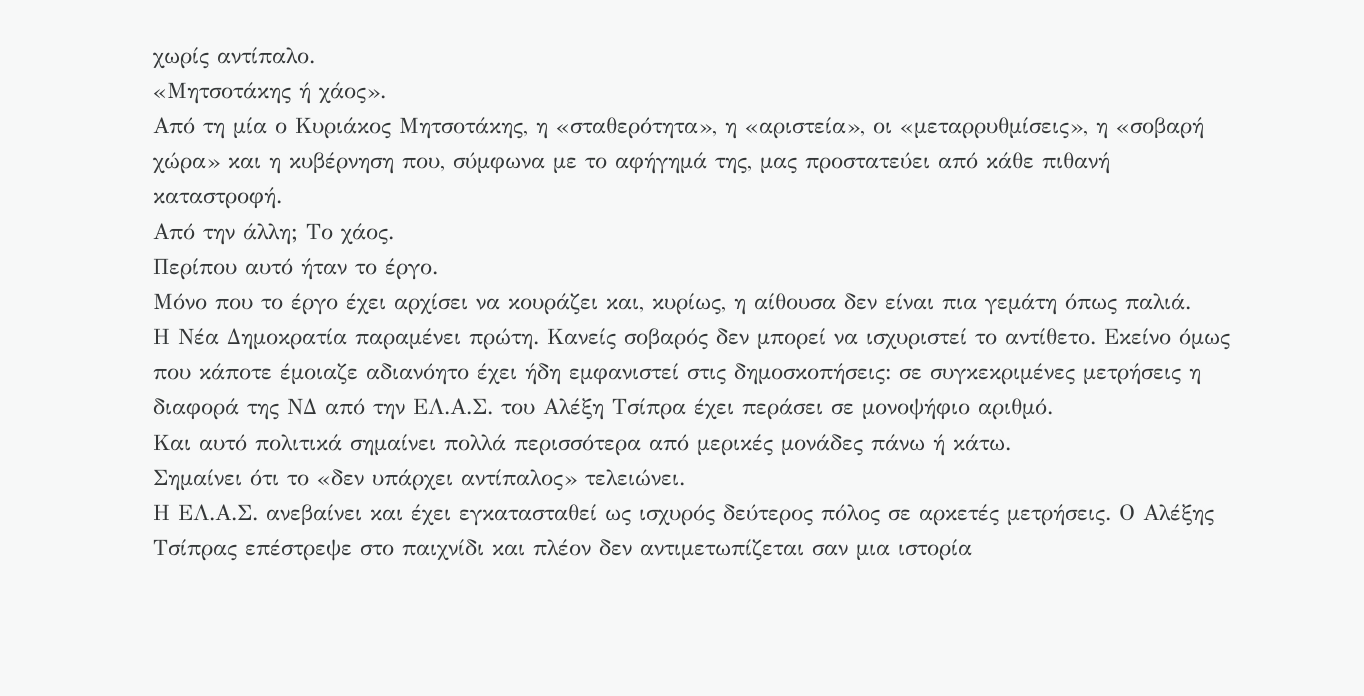χωρίς αντίπαλο.
«Μητσοτάκης ή χάος».
Από τη μία ο Κυριάκος Μητσοτάκης, η «σταθερότητα», η «αριστεία», οι «μεταρρυθμίσεις», η «σοβαρή χώρα» και η κυβέρνηση που, σύμφωνα με το αφήγημά της, μας προστατεύει από κάθε πιθανή καταστροφή.
Από την άλλη; Το χάος.
Περίπου αυτό ήταν το έργο.
Μόνο που το έργο έχει αρχίσει να κουράζει και, κυρίως, η αίθουσα δεν είναι πια γεμάτη όπως παλιά.
Η Νέα Δημοκρατία παραμένει πρώτη. Κανείς σοβαρός δεν μπορεί να ισχυριστεί το αντίθετο. Εκείνο όμως που κάποτε έμοιαζε αδιανόητο έχει ήδη εμφανιστεί στις δημοσκοπήσεις: σε συγκεκριμένες μετρήσεις η διαφορά της ΝΔ από την ΕΛ.Α.Σ. του Αλέξη Τσίπρα έχει περάσει σε μονοψήφιο αριθμό.
Και αυτό πολιτικά σημαίνει πολλά περισσότερα από μερικές μονάδες πάνω ή κάτω.
Σημαίνει ότι το «δεν υπάρχει αντίπαλος» τελειώνει.
Η ΕΛ.Α.Σ. ανεβαίνει και έχει εγκατασταθεί ως ισχυρός δεύτερος πόλος σε αρκετές μετρήσεις. Ο Αλέξης Τσίπρας επέστρεψε στο παιχνίδι και πλέον δεν αντιμετωπίζεται σαν μια ιστορία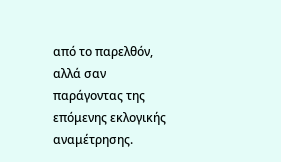από το παρελθόν, αλλά σαν παράγοντας της επόμενης εκλογικής αναμέτρησης.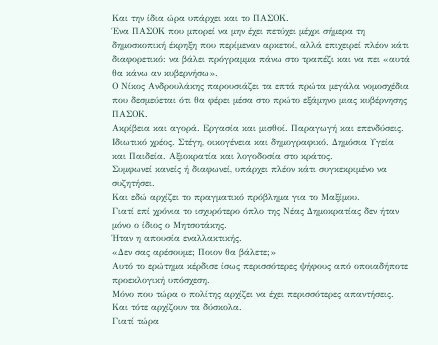Και την ίδια ώρα υπάρχει και το ΠΑΣΟΚ.
Ένα ΠΑΣΟΚ που μπορεί να μην έχει πετύχει μέχρι σήμερα τη δημοσκοπική έκρηξη που περίμεναν αρκετοί, αλλά επιχειρεί πλέον κάτι διαφορετικό: να βάλει πρόγραμμα πάνω στο τραπέζι και να πει «αυτά θα κάνω αν κυβερνήσω».
Ο Νίκος Ανδρουλάκης παρουσιάζει τα επτά πρώτα μεγάλα νομοσχέδια που δεσμεύεται ότι θα φέρει μέσα στο πρώτο εξάμηνο μιας κυβέρνησης ΠΑΣΟΚ.
Ακρίβεια και αγορά. Εργασία και μισθοί. Παραγωγή και επενδύσεις. Ιδιωτικό χρέος. Στέγη, οικογένεια και δημογραφικό. Δημόσια Υγεία και Παιδεία. Αξιοκρατία και λογοδοσία στο κράτος.
Συμφωνεί κανείς ή διαφωνεί, υπάρχει πλέον κάτι συγκεκριμένο να συζητήσει.
Και εδώ αρχίζει το πραγματικό πρόβλημα για το Μαξίμου.
Γιατί επί χρόνια το ισχυρότερο όπλο της Νέας Δημοκρατίας δεν ήταν μόνο ο ίδιος ο Μητσοτάκης.
Ήταν η απουσία εναλλακτικής.
«Δεν σας αρέσουμε; Ποιον θα βάλετε;»
Αυτό το ερώτημα κέρδισε ίσως περισσότερες ψήφους από οποιαδήποτε προεκλογική υπόσχεση.
Μόνο που τώρα ο πολίτης αρχίζει να έχει περισσότερες απαντήσεις.
Και τότε αρχίζουν τα δύσκολα.
Γιατί τώρα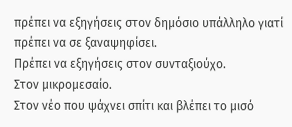πρέπει να εξηγήσεις στον δημόσιο υπάλληλο γιατί πρέπει να σε ξαναψηφίσει.
Πρέπει να εξηγήσεις στον συνταξιούχο.
Στον μικρομεσαίο.
Στον νέο που ψάχνει σπίτι και βλέπει το μισό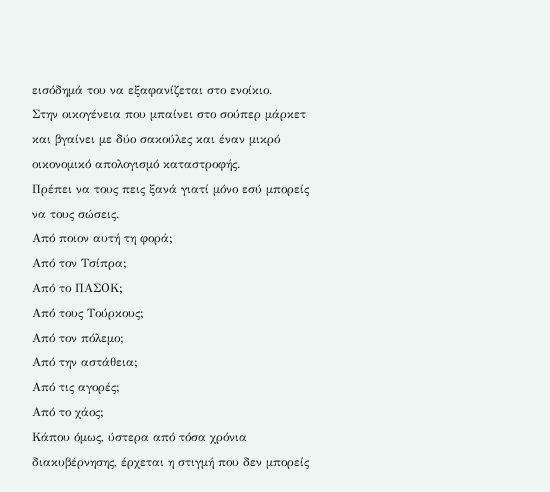εισόδημά του να εξαφανίζεται στο ενοίκιο.
Στην οικογένεια που μπαίνει στο σούπερ μάρκετ και βγαίνει με δύο σακούλες και έναν μικρό οικονομικό απολογισμό καταστροφής.
Πρέπει να τους πεις ξανά γιατί μόνο εσύ μπορείς να τους σώσεις.
Από ποιον αυτή τη φορά;
Από τον Τσίπρα;
Από το ΠΑΣΟΚ;
Από τους Τούρκους;
Από τον πόλεμο;
Από την αστάθεια;
Από τις αγορές;
Από το χάος;
Κάπου όμως, ύστερα από τόσα χρόνια διακυβέρνησης, έρχεται η στιγμή που δεν μπορείς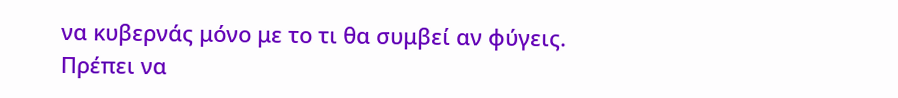να κυβερνάς μόνο με το τι θα συμβεί αν φύγεις.
Πρέπει να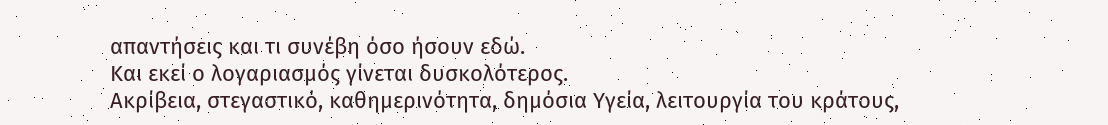απαντήσεις και τι συνέβη όσο ήσουν εδώ.
Και εκεί ο λογαριασμός γίνεται δυσκολότερος.
Ακρίβεια, στεγαστικό, καθημερινότητα, δημόσια Υγεία, λειτουργία του κράτους,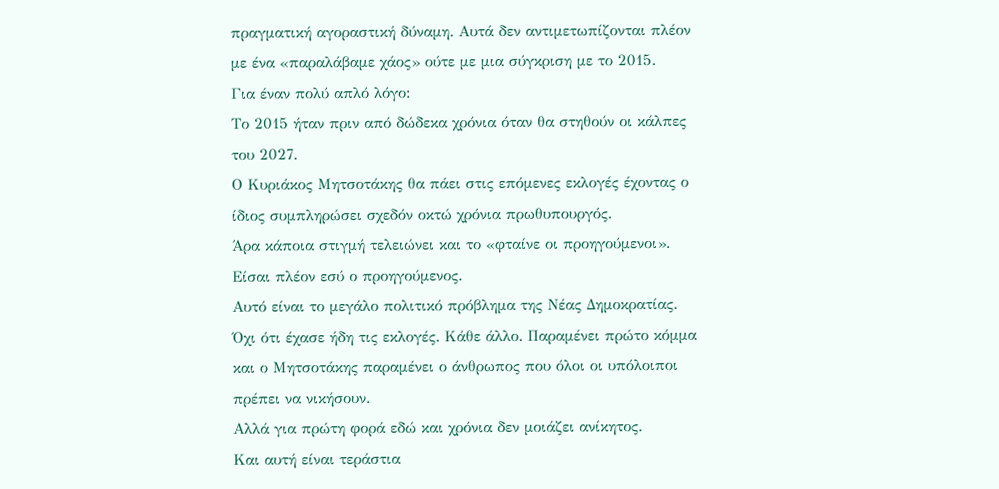πραγματική αγοραστική δύναμη. Αυτά δεν αντιμετωπίζονται πλέον με ένα «παραλάβαμε χάος» ούτε με μια σύγκριση με το 2015.
Για έναν πολύ απλό λόγο:
Το 2015 ήταν πριν από δώδεκα χρόνια όταν θα στηθούν οι κάλπες του 2027.
Ο Κυριάκος Μητσοτάκης θα πάει στις επόμενες εκλογές έχοντας ο ίδιος συμπληρώσει σχεδόν οκτώ χρόνια πρωθυπουργός.
Άρα κάποια στιγμή τελειώνει και το «φταίνε οι προηγούμενοι».
Είσαι πλέον εσύ ο προηγούμενος.
Αυτό είναι το μεγάλο πολιτικό πρόβλημα της Νέας Δημοκρατίας.
Όχι ότι έχασε ήδη τις εκλογές. Κάθε άλλο. Παραμένει πρώτο κόμμα και ο Μητσοτάκης παραμένει ο άνθρωπος που όλοι οι υπόλοιποι πρέπει να νικήσουν.
Αλλά για πρώτη φορά εδώ και χρόνια δεν μοιάζει ανίκητος.
Και αυτή είναι τεράστια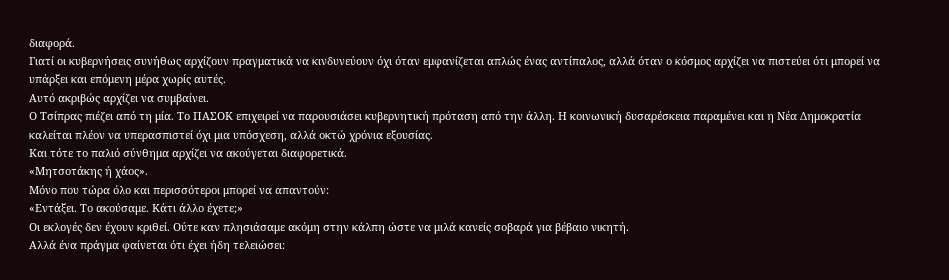διαφορά.
Γιατί οι κυβερνήσεις συνήθως αρχίζουν πραγματικά να κινδυνεύουν όχι όταν εμφανίζεται απλώς ένας αντίπαλος, αλλά όταν ο κόσμος αρχίζει να πιστεύει ότι μπορεί να υπάρξει και επόμενη μέρα χωρίς αυτές.
Αυτό ακριβώς αρχίζει να συμβαίνει.
Ο Τσίπρας πιέζει από τη μία. Το ΠΑΣΟΚ επιχειρεί να παρουσιάσει κυβερνητική πρόταση από την άλλη. Η κοινωνική δυσαρέσκεια παραμένει και η Νέα Δημοκρατία καλείται πλέον να υπερασπιστεί όχι μια υπόσχεση, αλλά οκτώ χρόνια εξουσίας.
Και τότε το παλιό σύνθημα αρχίζει να ακούγεται διαφορετικά.
«Μητσοτάκης ή χάος».
Μόνο που τώρα όλο και περισσότεροι μπορεί να απαντούν:
«Εντάξει. Το ακούσαμε. Κάτι άλλο έχετε;»
Οι εκλογές δεν έχουν κριθεί. Ούτε καν πλησιάσαμε ακόμη στην κάλπη ώστε να μιλά κανείς σοβαρά για βέβαιο νικητή.
Αλλά ένα πράγμα φαίνεται ότι έχει ήδη τελειώσει: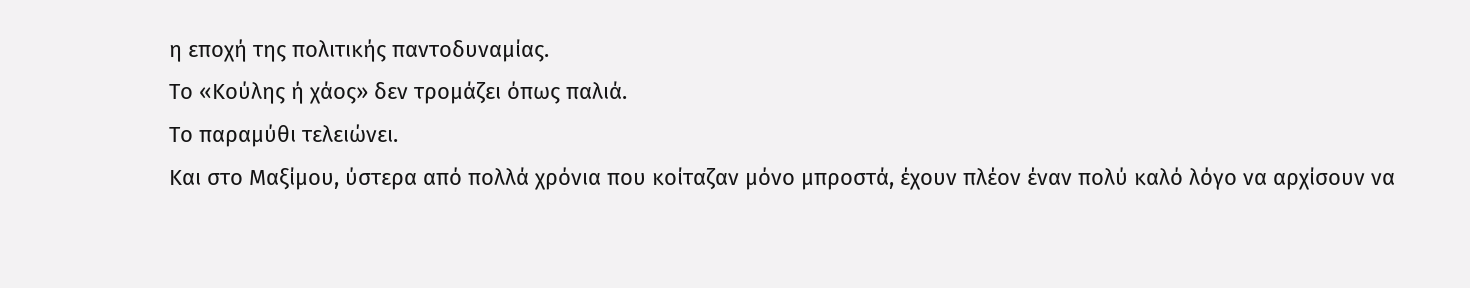η εποχή της πολιτικής παντοδυναμίας.
Το «Κούλης ή χάος» δεν τρομάζει όπως παλιά.
Το παραμύθι τελειώνει.
Και στο Μαξίμου, ύστερα από πολλά χρόνια που κοίταζαν μόνο μπροστά, έχουν πλέον έναν πολύ καλό λόγο να αρχίσουν να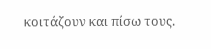κοιτάζουν και πίσω τους.